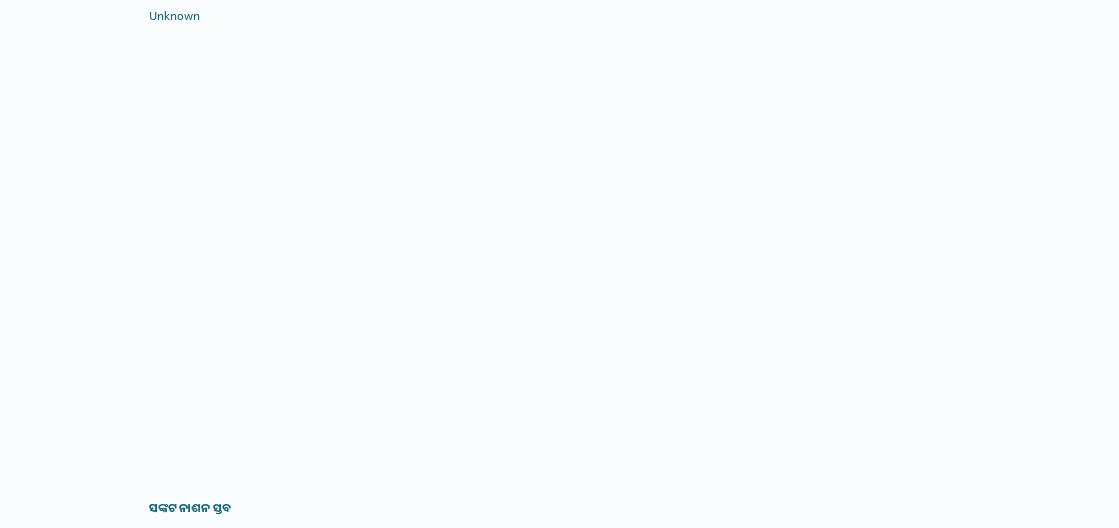Unknown





















ସଙ୍କଟ ନାଶନ ସ୍ତବ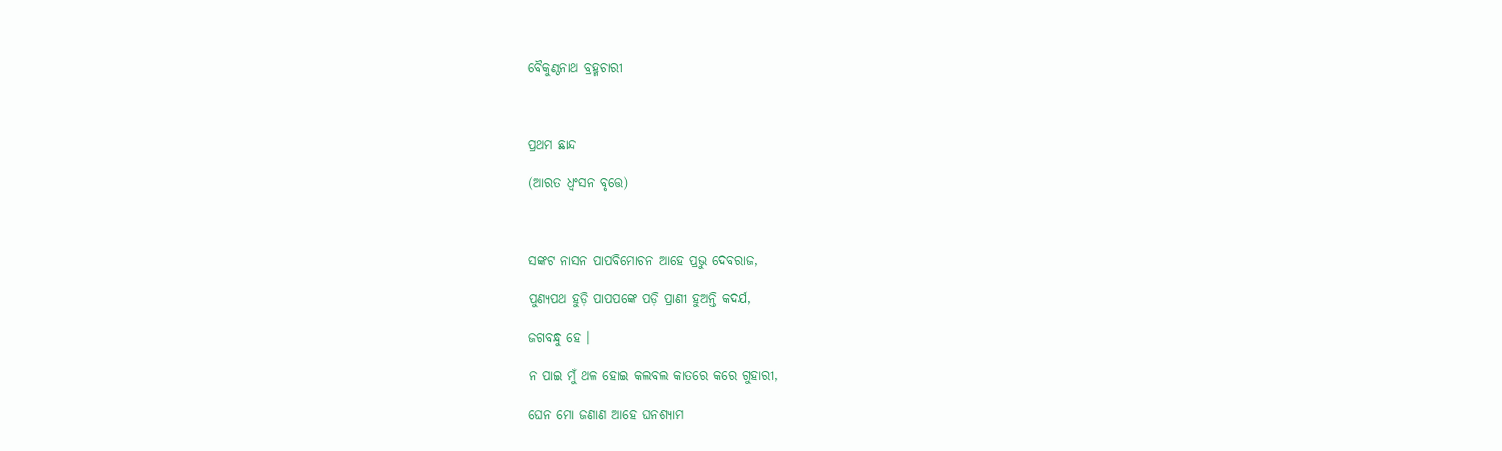ବୈକୁଣ୍ଠନାଥ ବ୍ରହ୍ମଚାରୀ



ପ୍ରଥମ ଛାନ୍ଦ

(ଆରତ ଧ୍ଵଂସନ ବୃତ୍ତେ)



ସଙ୍କଟ ନାସନ ପାପବିମୋଚନ ଆହେ ପ୍ରଭୁ ଦେବରାଜ,

ପୁଣ୍ୟପଥ ହୁଡ଼ି ପାପପଙ୍କେ ପଡ଼ି ପ୍ରାଣୀ ହୁଅନ୍ତି କଦର୍ଯ,

ଜଗବନ୍ଧୁ ହେ ।

ନ ପାଇ ମୁଁ ଥଳ ହୋଇ କଲବଲ କାତରେ କରେ ଗୁହାରୀ,

ଘେନ ମୋ ଜଣାଣ ଆହେ ଘନଶ୍ୟାମ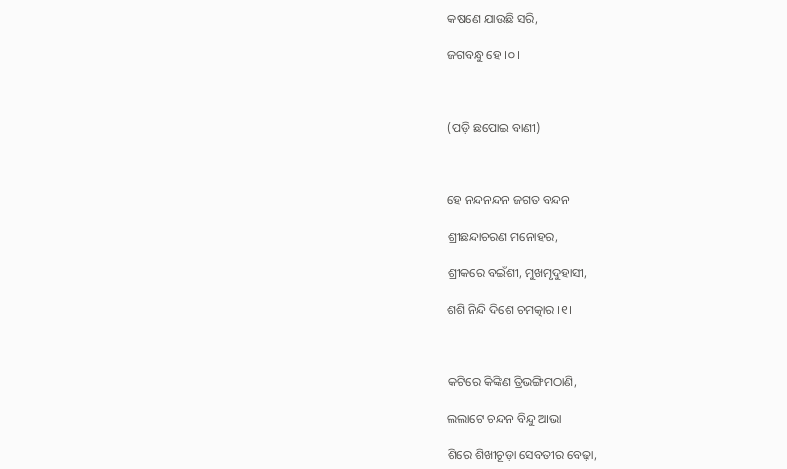କଷଣେ ଯାଉଛି ସରି,

ଜଗବନ୍ଧୁ ହେ ।୦।



(ପଡ଼ି ଛପୋଇ ବାଣୀ)



ହେ ନନ୍ଦନନ୍ଦନ ଜଗତ ବନ୍ଦନ

ଶ୍ରୀଛନ୍ଦାଚରଣ ମନୋହର,

ଶ୍ରୀକରେ ବଇଁଶୀ, ମୁଖମୃଦୁହାସୀ,

ଶଶି ନିନ୍ଦି ଦିଶେ ଚମତ୍କାର ।୧।



କଟିରେ କିଙ୍କିଣ ତ୍ରିଭଙ୍ଗିମଠାଣି,

ଲଲାଟେ ଚନ୍ଦନ ବିନ୍ଦୁ ଆଭା

ଶିରେ ଶିଖୀଚୂଡ଼ା ସେବତୀର ବେଢ଼ା,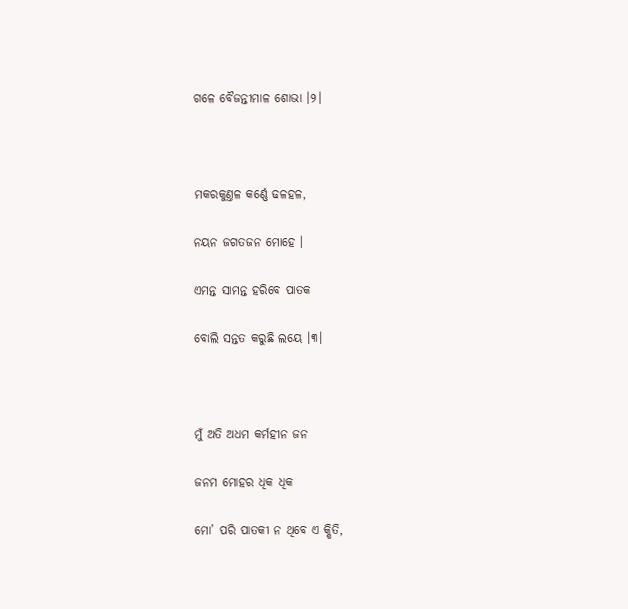ଗଳେ ବୈଜନ୍ତୀମାଳ ଶୋଭା ।୨।



ମକରକୁଣ୍ତଳ କର୍ଣ୍ଣେ ଢଳହଳ,

ନୟନ ଜଗତଜନ ମୋହେ ।

ଏମନ୍ତ ସାମନ୍ତ ହରିବେ ପାତକ

ବୋଲି ସନ୍ତତ କରୁଛି ଲୟେ ।୩।



ମୁଁ ଅତି ଅଧମ କର୍ମହୀନ ଜନ

ଜନମ ମୋହର ଧିକ ଧିକ

ମୋ’ ପରି ପାତକୀ ନ ଥିବେ ଏ କ୍ଷିତି,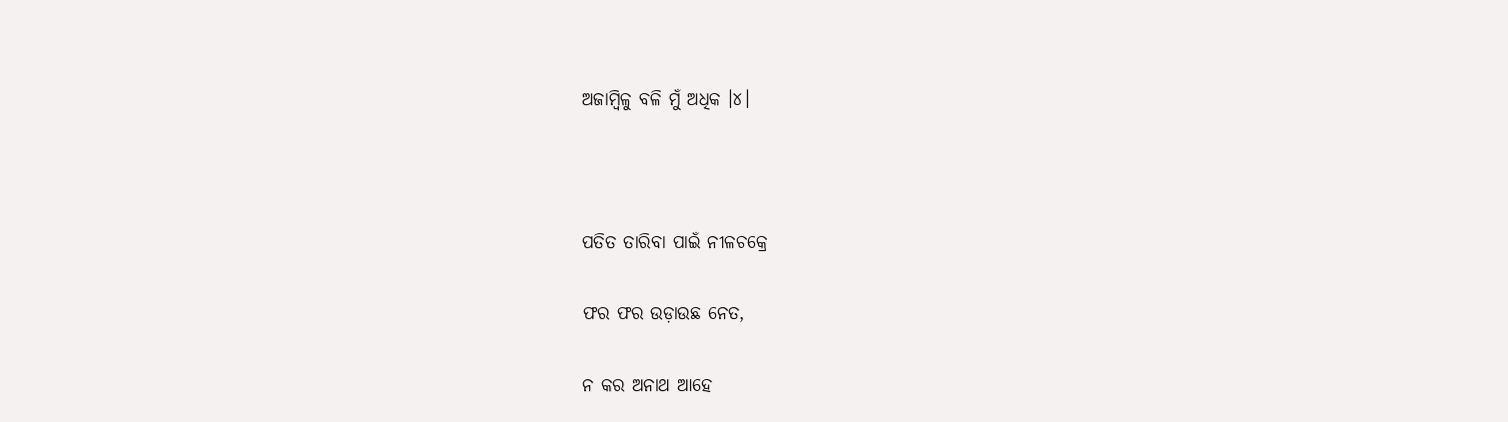ଅଜାମ୍ଵିଳୁ ବଳି ମୁଁ ଅଧିକ ।୪।



ପତିତ ତାରିବା ପାଇଁ ନୀଳଚକ୍ରେ

ଫର ଫର ଉଡ଼ାଉଛ ନେତ,

ନ କର ଅନାଥ ଆହେ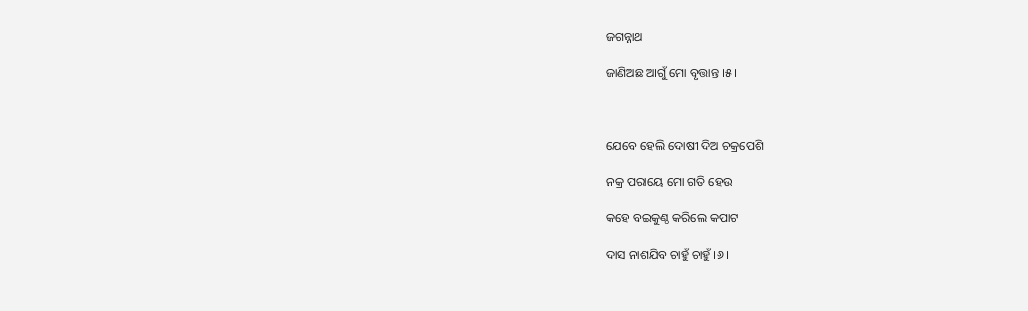ଜଗନ୍ନାଥ

ଜାଣିଅଛ ଆଗୁଁ ମୋ ବୃତ୍ତାନ୍ତ ।୫।



ଯେବେ ହେଲି ଦୋଷୀ ଦିଅ ଚକ୍ରପେଶି

ନକ୍ର ପରାୟେ ମୋ ଗତି ହେଉ

କହେ ବଇକୁଣ୍ଠ କରିଲେ କପାଟ

ଦାସ ନାଶଯିବ ଚାହୁଁ ଚାହୁଁ ।୬।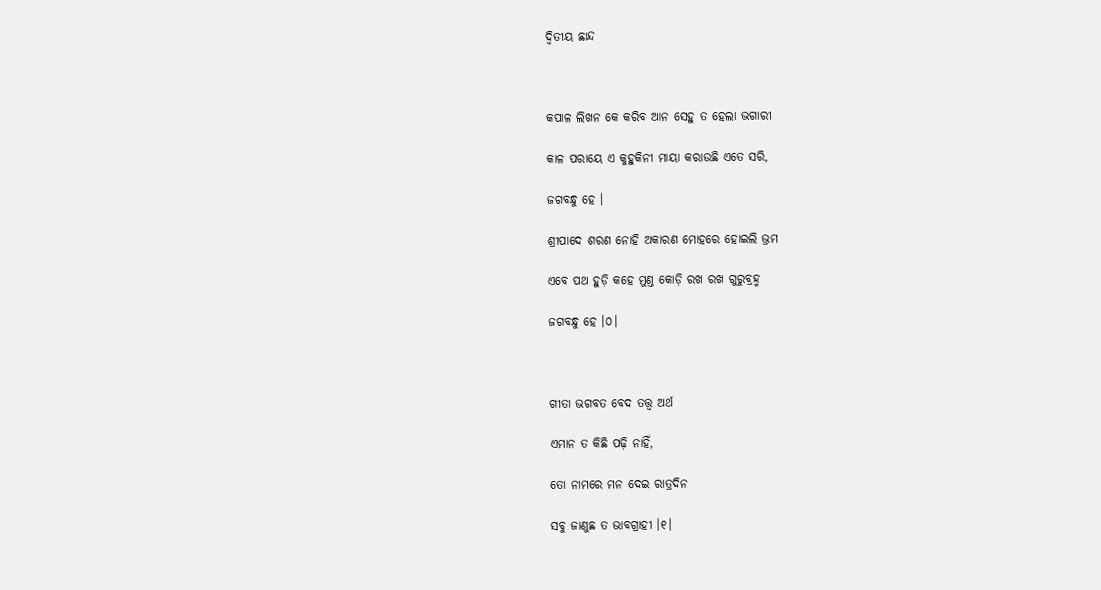ଦ୍ଵିତୀୟ ଛାନ୍ଦ



କପାଳ ଲିଖନ କେ କରିବ ଆନ ସେହୁ ତ ହେଲା ଭଗାରୀ

କାଳ ପରାୟେ ଏ କୁହୁକିନୀ ମାୟା କରାଉଛି ଏତେ ସରି,

ଜଗବନ୍ଧୁ ହେ ।

ଶ୍ରୀପାଦେ ଶରଣ ନୋହି ଅକାରଣ ମୋହରେ ହୋଇଲି ଭ୍ରମ

ଏବେ ପଥ ହୁଡ଼ି କହେ ମୁଣ୍ତ କୋଡ଼ି ରଖ ରଖ ଗୁରୁବ୍ରହ୍ମ

ଜଗବନ୍ଧୁ ହେ ।୦।



ଗୀତା ଭଗବତ ବେଦ ତତ୍ତ୍ଵ ଅର୍ଥ

ଏମାନ ତ କିଛି ପଢ଼ି ନାହିଁ,

ତୋ ନାମରେ ମନ ଦେଇ ରାତ୍ରଦିନ

ସବୁ ଜାଣୁଛ ତ ଭାବଗ୍ରାହୀ ।୧।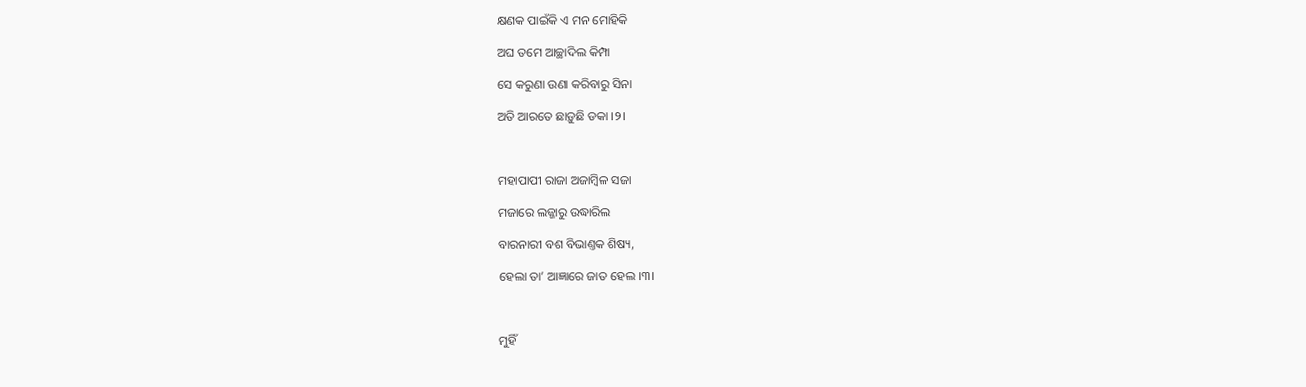କ୍ଷଣକ ପାଇଁକି ଏ ମନ ମୋହିକି

ଅଘ ତମେ ଆଚ୍ଛାଦିଲ କିମ୍ପା

ସେ କରୁଣା ଉଣା କରିବାରୁ ସିନା

ଅତି ଆରତେ ଛାଡ଼ୁଛି ଡକା ।୨।



ମହାପାପୀ ରାଜା ଅଜାମ୍ଵିଳ ସଜା

ମଜାରେ ଲଜ୍ଜାରୁ ଉଦ୍ଧାରିଲ

ବାରନାରୀ ବଶ ବିଭାଣ୍ତକ ଶିଷ୍ୟ,

ହେଲା ତା’ ଆଜ୍ଞାରେ ଜାତ ହେଲ ।୩।



ମୁହିଁ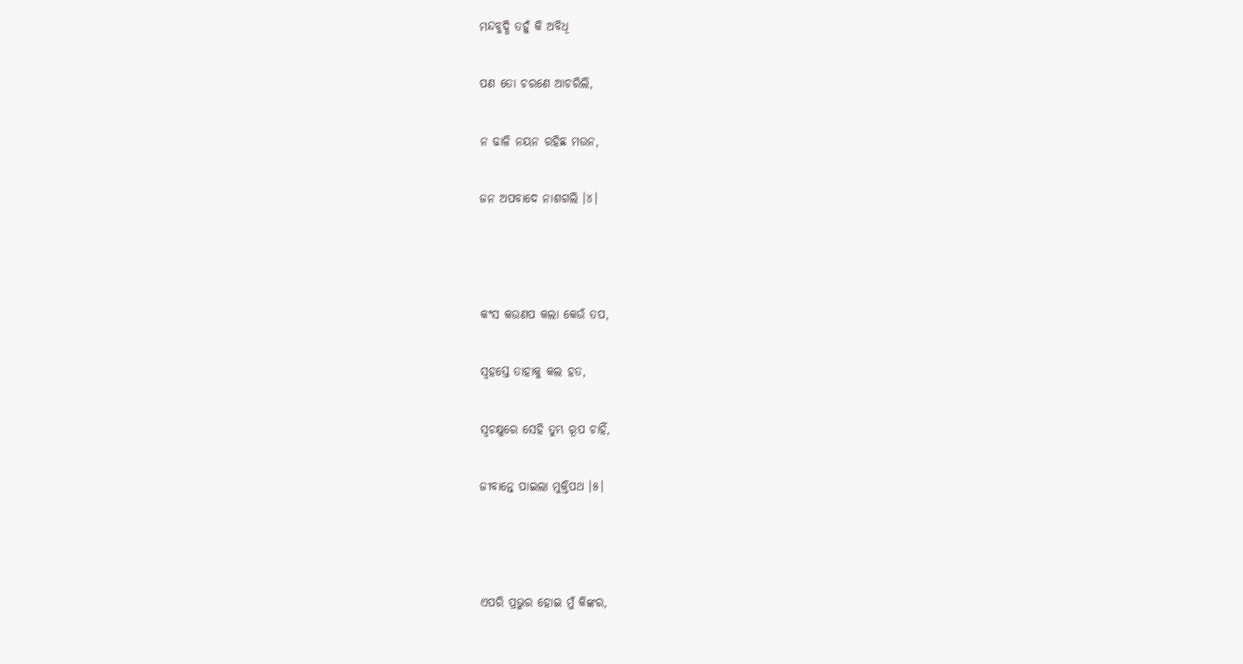ମନ୍ଦବୁଦ୍ଧି ତହୁଁ କି ଅବିଧି

ପଣ ତୋ ଚରଣେ ଆଚରିଲି,

ନ ଢାଳି ନୟନ ରହିଛ ମଉନ,

ଜନ ଅପବାଦେ ନାଶଗଲି ।୪।



କଂସ କଉଣପ କଲା କେଉଁ ତପ,

ସ୍ଵହସ୍ତେ ତାହାକୁ କଲ ହତ,

ସ୍ଵଚକ୍ଷୁରେ ସେହି ତୁମ୍ଭ ରୂପ ଚାହିଁ,

ଜୀବାନ୍ତେ ପାଇଲା ମୁକ୍ତିପଥ ।୫।



ଏପରି ପ୍ରଭୁର ହୋଇ ମୁଁ କିଙ୍କର,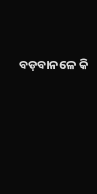ବଡ଼ବାନଳେ କି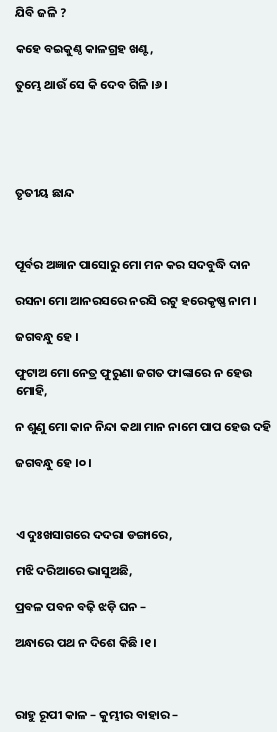ଯିବି ଜଳି ?

କହେ ବଇକୁଣ୍ଠ କାଳଗ୍ରହ ଖଣ୍ଟ,

ତୁମ୍ଭେ ଥାଉଁ ସେ କି ଦେବ ଗିଳି ।୬।





ତୃତୀୟ ଛାନ୍ଦ



ପୂର୍ବର ଅଜ୍ଞାନ ପାସୋରୁ ମୋ ମନ କର ସଦବୁଦ୍ଧି ଦାନ

ରସନା ମୋ ଆନରସରେ ନରସି ରଟୁ ହରେକୃଷ୍ଣ ନାମ ।

ଜଗବନ୍ଧୁ ହେ ।

ଫୁଟାଅ ମୋ ନେତ୍ର ଫୁରୁଣା ଜଗତ ଫାଙ୍କାରେ ନ ହେଉ ମୋହି,

ନ ଶୁଣୁ ମୋ କାନ ନିନ୍ଦା କଥା ମାନ ନାମେ ପାପ ହେଉ ଦହି

ଜଗବନ୍ଧୁ ହେ ।୦।



ଏ ଦୁଃଖସାଗରେ ଦଦରା ଡଙ୍ଗାରେ,

ମଝି ଦରିଆରେ ଭାସୁଅଛି,

ପ୍ରବଳ ପବନ ବଢ଼ି ଝଡ଼ି ଘନ –

ଅନ୍ଧାରେ ପଥ ନ ଦିଶେ କିଛି ।୧।



ରାହୁ ରୂପୀ କାଳ – କୁମ୍ଭୀର ବାହାର –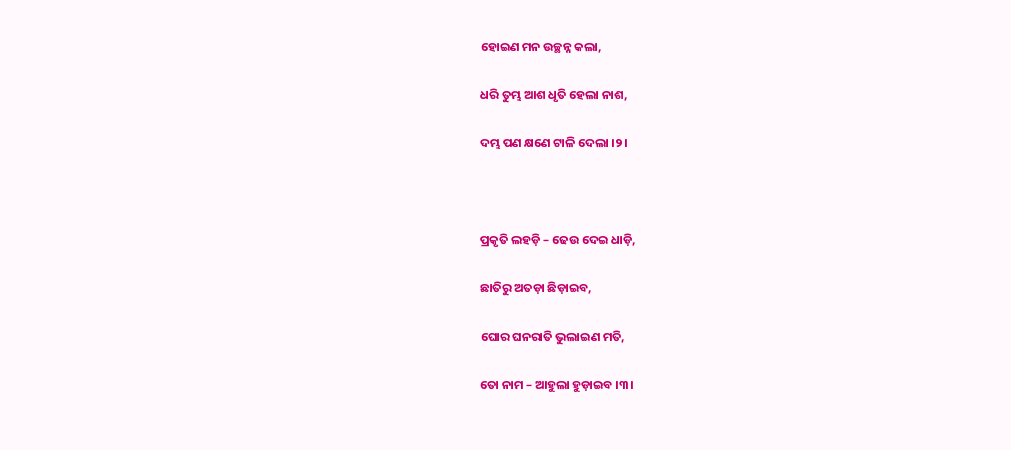ହୋଇଣ ମନ ଉଚ୍ଛନ୍ନ କଲା,

ଧରି ତୁମ୍ଭ ଆଶ ଧୃତି ହେଲା ନାଶ,

ଦମ୍ଭ ପଣ କ୍ଷଣେ ଟାଳି ଦେଲା ।୨।



ପ୍ରକୃତି ଲହଡ଼ି – ଢେଉ ଦେଇ ଧାଡ଼ି,

ଛାତିରୁ ଅତଡ଼ା ଛିଡ଼ାଇବ,

ଘୋର ଘନରାତି ଭୁଲାଇଣ ମତି,

ତୋ ନାମ – ଆହୁଲା ହୁଡ଼ାଇବ ।୩।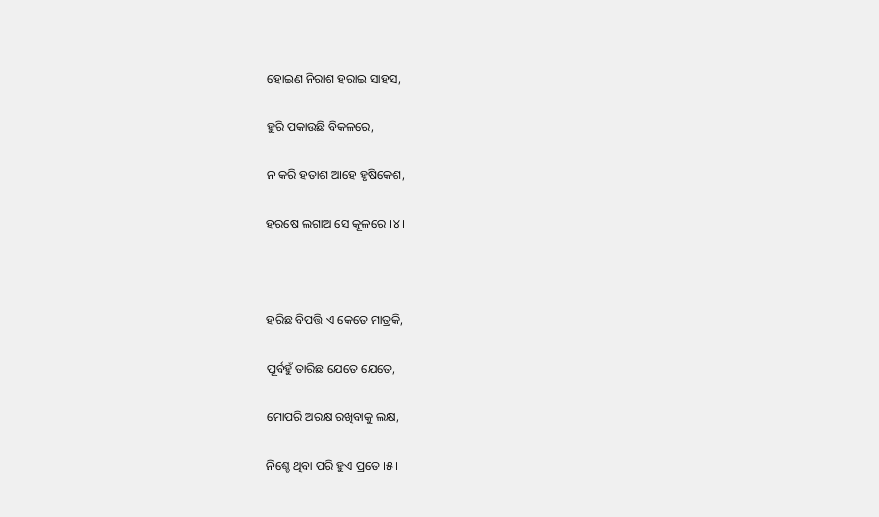ହୋଇଣ ନିରାଶ ହରାଇ ସାହସ,

ହୁରି ପକାଉଛି ବିକଳରେ,

ନ କରି ହତାଶ ଆହେ ହୃଷିକେଶ,

ହରଷେ ଲଗାଅ ସେ କୂଳରେ ।୪।



ହରିଛ ବିପତ୍ତି ଏ କେତେ ମାତ୍ରକି,

ପୂର୍ବହୁଁ ତାରିଛ ଯେତେ ଯେତେ,

ମୋପରି ଅରକ୍ଷ ରଖିବାକୁ ଲକ୍ଷ,

ନିଶ୍ଚେ ଥିବା ପରି ହୁଏ ପ୍ରତେ ।୫।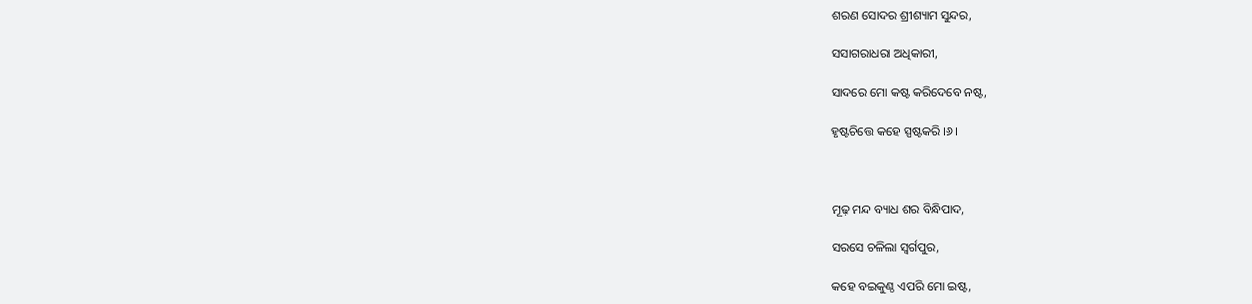ଶରଣ ସୋଦର ଶ୍ରୀଶ୍ୟାମ ସୁନ୍ଦର,

ସସାଗରାଧରା ଅଧିକାରୀ,

ସାଦରେ ମୋ କଷ୍ଟ କରିଦେବେ ନଷ୍ଟ,

ହୃଷ୍ଟଚିତ୍ତେ କହେ ସ୍ପଷ୍ଟକରି ।୬।



ମୂଢ଼ ମନ୍ଦ ବ୍ୟାଧ ଶର ବିନ୍ଧିପାଦ,

ସରସେ ଚଳିଲା ସ୍ଵର୍ଗପୁର,

କହେ ବଇକୁଣ୍ଠ ଏପରି ମୋ ଇଷ୍ଟ,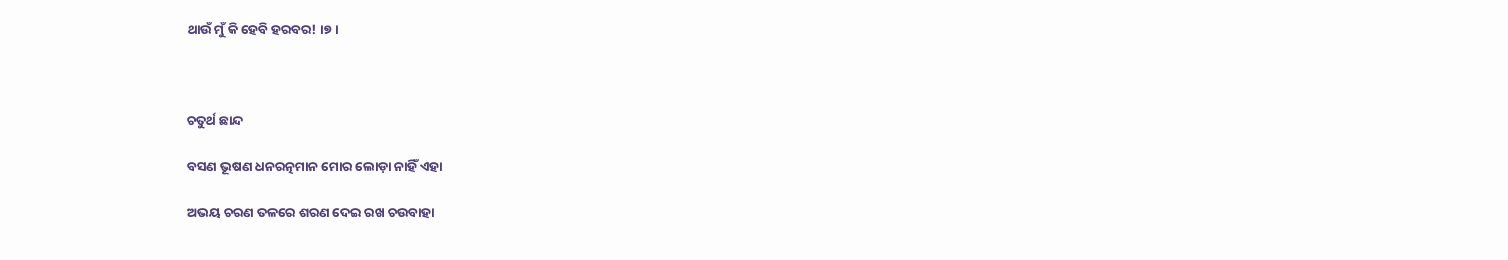ଥାଉଁ ମୁଁ କି ହେବି ହରବର! ।୭।



ଚତୁର୍ଥ ଛାନ୍ଦ

ବସଣ ଭୂଷଣ ଧନରତ୍ନମାନ ମୋର ଲୋଡ଼ା ନାହିଁ ଏହା

ଅଭୟ ଚରଣ ତଳରେ ଶରଣ ଦେଇ ରଖ ଚଉବାହା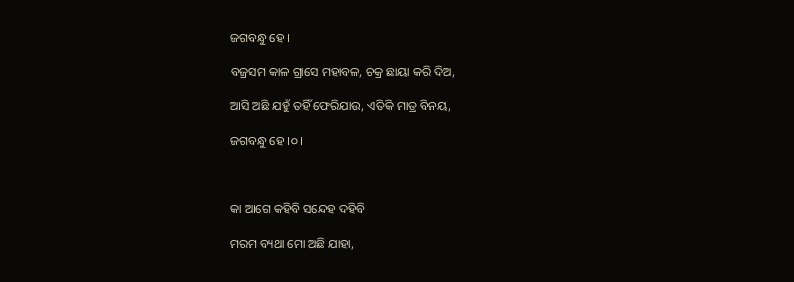ଜଗବନ୍ଧୁ ହେ ।

ବଜ୍ରସମ କାଳ ଗ୍ରାସେ ମହାବଳ, ଚକ୍ର ଛାୟା କରି ଦିଅ,

ଆସି ଅଛି ଯହୁଁ ତହିଁ ଫେରିଯାଉ, ଏତିକି ମାତ୍ର ବିନୟ,

ଜଗବନ୍ଧୁ ହେ ।୦।



କା ଆଗେ କହିବି ସନ୍ଦେହ ଦହିବି

ମରମ ବ୍ୟଥା ମୋ ଅଛି ଯାହା,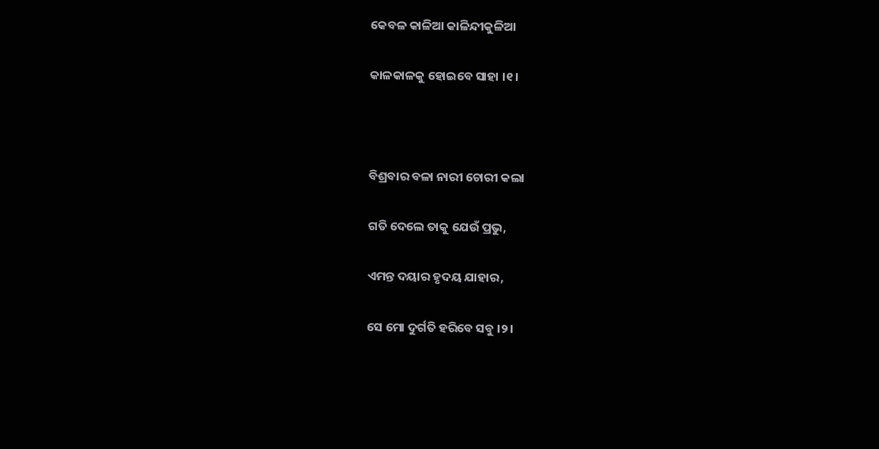କେବଳ କାଳିଆ କାଳିନ୍ଦୀକୁଳିଆ

କାଳକାଳକୁ ହୋଇବେ ସାହା ।୧।



ବିଶ୍ରବାର ବଳା ନାରୀ ଚୋରୀ କଲା

ଗତି ଦେଲେ ତାକୁ ଯେଉଁ ପ୍ରଭୁ,

ଏମନ୍ତ ଦୟାର ହୃଦୟ ଯାହାର,

ସେ ମୋ ଦୁର୍ଗତି ହରିବେ ସବୁ ।୨।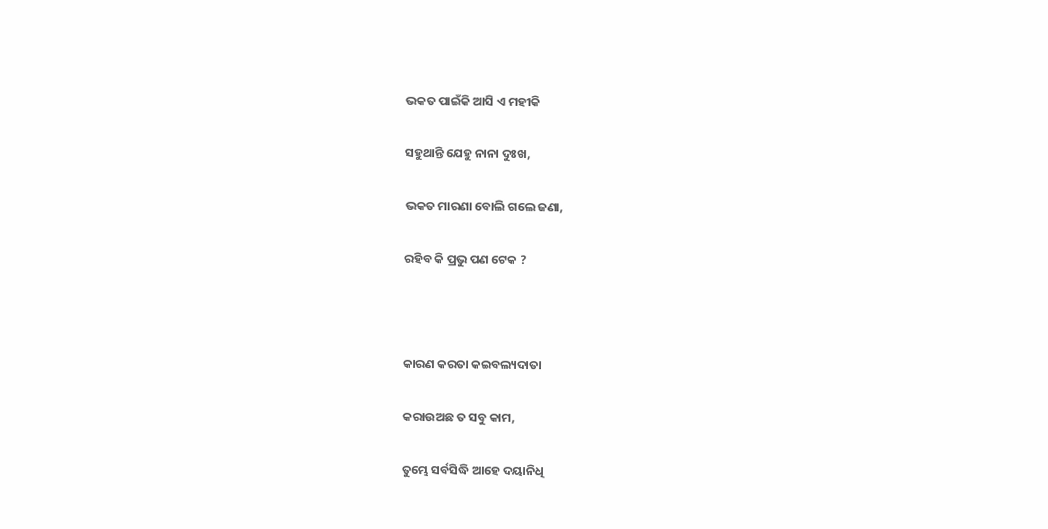ଭକତ ପାଇଁକି ଆସି ଏ ମହୀକି

ସହୁଥାନ୍ତି ଯେହୁ ନାନା ଦୁଃଖ,

ଭକତ ମାରଣା ବୋଲି ଗଲେ ଜଣା,

ରହିବ କି ପ୍ରଭୁ ପଣ ଟେକ ?



କାରଣ କରତା କଇବଲ୍ୟଦାତା

କରାଉଅଛ ତ ସବୁ କାମ,

ତୁମ୍ଭେ ସର୍ବସିଦ୍ଧି ଆହେ ଦୟାନିଧି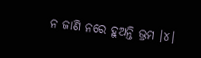ନ ଜାଣି ନରେ ହୁଅନ୍ତି ଭ୍ରମ ।୪।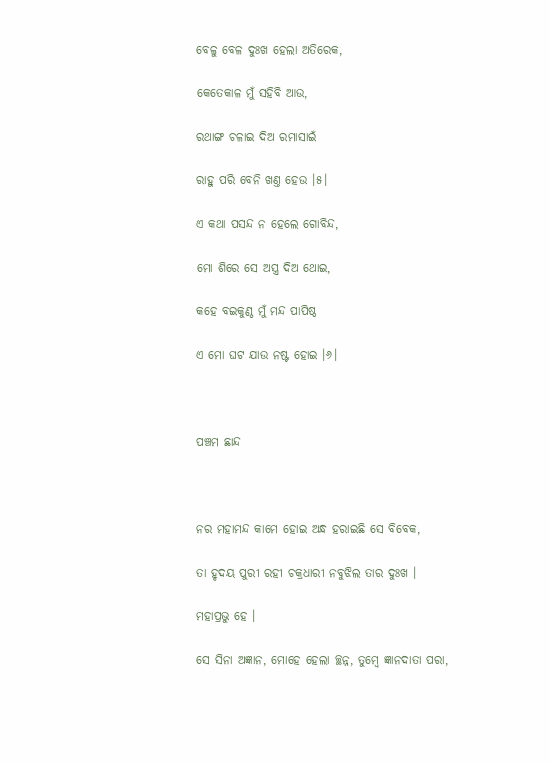ବେଳୁ ବେଳ ଦୁଃଖ ହେଲା ଅତିରେକ,

କେତେକାଳ ମୁଁ ସହିବି ଆଉ,

ରଥାଙ୍ଗ ଚଳାଇ ଦିଅ ରମାସାଇଁ

ରାହୁ ପରି ବେନି ଖଣ୍ତ ହେଉ ।୫।

ଏ କଥା ପସନ୍ଦ ନ ହେଲେ ଗୋବିନ୍ଦ,

ମୋ ଶିରେ ସେ ଅସ୍ତ୍ର ଦିଅ ଥୋଇ,

କହେ ବଇକୁଣ୍ଠ ମୁଁ ମନ୍ଦ ପାପିଷ୍ଠ

ଏ ମୋ ଘଟ ଯାଉ ନଷ୍ଟ ହୋଇ ।୬।



ପଞ୍ଚମ ଛାନ୍ଦ



ନର ମହାମନ୍ଦ କାମେ ହୋଇ ଅନ୍ଧ ହରାଇଛି ସେ ବିବେକ,

ତା ହୃଦୟ ପୁରୀ ରହୀ ଚକ୍ରଧାରୀ ନବୁଝିଲ ତାର ଦୁଃଖ ।

ମହାପ୍ରଭୁ ହେ ।

ସେ ସିନା ଅଜ୍ଞାନ, ମୋହେ ହେଲା ଚ୍ଛନ୍ନ, ତୁମ୍ଵେ ଜ୍ଞାନଦାତା ପରା,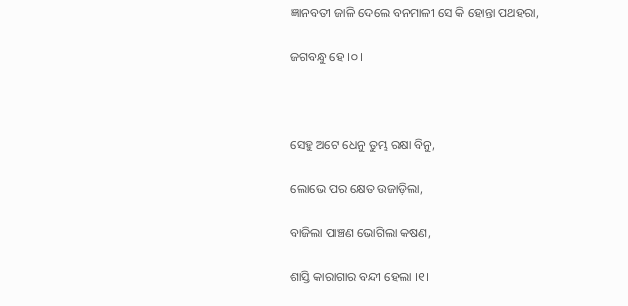ଜ୍ଞାନବତୀ ଜାଳି ଦେଲେ ବନମାଳୀ ସେ କି ହୋନ୍ତା ପଥହରା,

ଜଗବନ୍ଧୁ ହେ ।୦।



ସେହୁ ଅଟେ ଧେନୁ ତୁମ୍ଭ ରକ୍ଷା ବିନୁ,

ଲୋଭେ ପର କ୍ଷେତ ଉଜାଡ଼ିଲା,

ବାଜିଲା ପାଞ୍ଚଣ ଭୋଗିଲା କଷଣ,

ଶାସ୍ତି କାରାଗାର ବନ୍ଦୀ ହେଲା ।୧।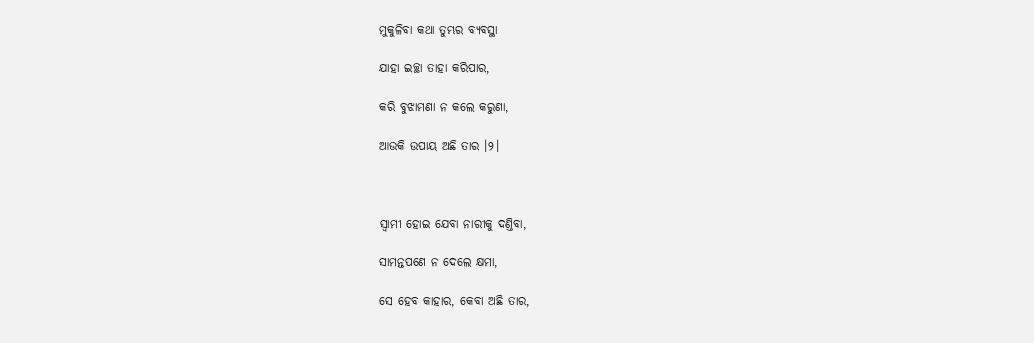ମୁକୁଳିବା କଥା ତୁମ୍ଭର ବ୍ୟବସ୍ଥା

ଯାହା ଇଚ୍ଛା ତାହା କରିପାର,

କରି ବୁଝାମଣା ନ କଲେ କରୁଣା,

ଆଉକି ଉପାୟ ଅଛି ତାର ।୨।



ସ୍ଵାମୀ ହୋଇ ଯେବା ନାରୀକୁ ଦଣ୍ତିବା,

ସାମନ୍ତପଣେ ନ ଦେଲେ କ୍ଷମା,

ସେ ହେବ କାହାର, କେବା ଅଛି ତାର,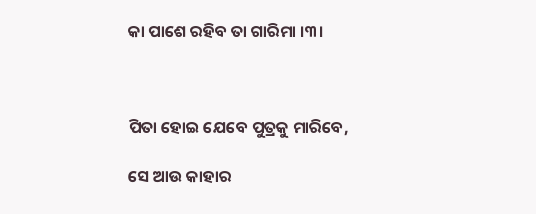କା ପାଶେ ରହିବ ତା ଗାରିମା ।୩।



ପିତା ହୋଇ ଯେବେ ପୁତ୍ରକୁ ମାରିବେ,

ସେ ଆଉ କାହାର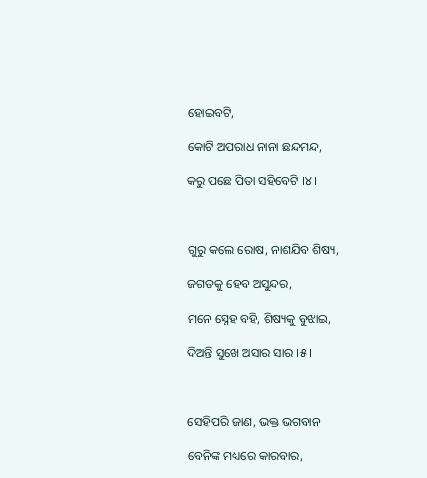ହୋଇବଟି,

କୋଟି ଅପରାଧ ନାନା ଛନ୍ଦମନ୍ଦ,

କରୁ ପଛେ ପିତା ସହିବେଟି ।୪।



ଗୁରୁ କଲେ ରୋଷ, ନାଶଯିବ ଶିଷ୍ୟ,

ଜଗତକୁ ହେବ ଅସୁନ୍ଦର,

ମନେ ସ୍ନେହ ବହି, ଶିଷ୍ୟକୁ ବୁଝାଇ,

ଦିଅନ୍ତି ସୁଖେ ଅସାର ସାର ।୫।



ସେହିପରି ଜାଣ, ଭକ୍ତ ଭଗବାନ

ବେନିଙ୍କ ମଧ୍ୟରେ କାରବାର,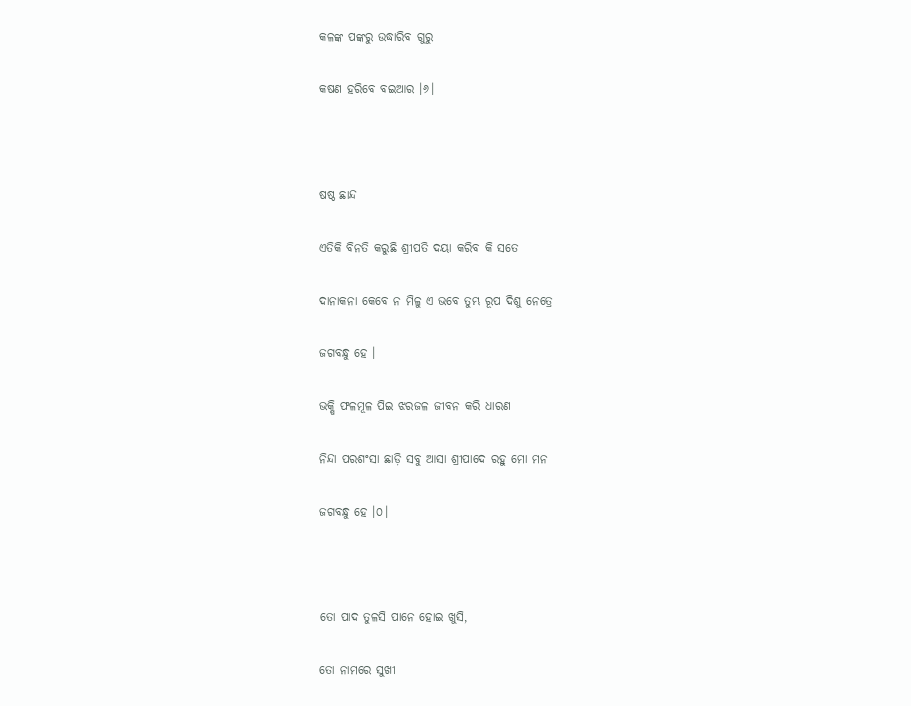କଳଙ୍କ ପଙ୍କରୁ ଉଦ୍ଧାରିବ ଗୁରୁ

କଷଣ ହରିବେ ବଇଆର ।୬।



ଷଷ୍ଠ ଛାନ୍ଦ

ଏତିକି ବିନତି କରୁଛି ଶ୍ରୀପତି ଦୟା କରିବ କି ସତେ

ଦାନାକନା କେବେ ନ ମିଳୁ ଏ ଭବେ ତୁମ୍ଭ ରୂପ ଦିଶୁ ନେତ୍ରେ

ଜଗବନ୍ଧୁ ହେ ।

ଭକ୍ଷି ଫଳମୂଳ ପିଇ ଝରଜଳ ଜୀବନ କରି ଧାରଣ

ନିନ୍ଦା ପରଶଂସା ଛାଡ଼ି ସବୁ ଆସା ଶ୍ରୀପାଦେ ରହୁ ମୋ ମନ

ଜଗବନ୍ଧୁ ହେ ।୦।



ତୋ ପାଦ ତୁଳସି ପାନେ ହୋଇ ଖୁସି,

ତୋ ନାମରେ ସୁଖୀ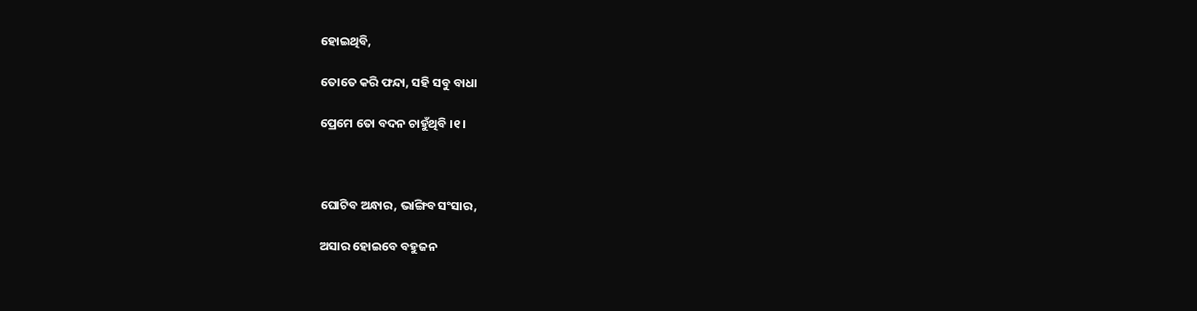ହୋଇଥିବି,

ତୋତେ କରି ଫନ୍ଦା, ସହି ସବୁ ବାଧା

ପ୍ରେମେ ତୋ ବଦନ ଚାହୁଁଥିବି ।୧।



ଘୋଟିବ ଅନ୍ଧାର, ଭାଙ୍ଗିବ ସଂସାର,

ଅସାର ହୋଇବେ ବହୁଜନ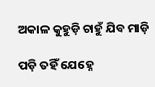ଅକାଳ କୁହୁଡ଼ି ଚାହୁଁ ଯିବ ମାଡ଼ି

ପଡ଼ି ତହିଁ ଯେହ୍ନେ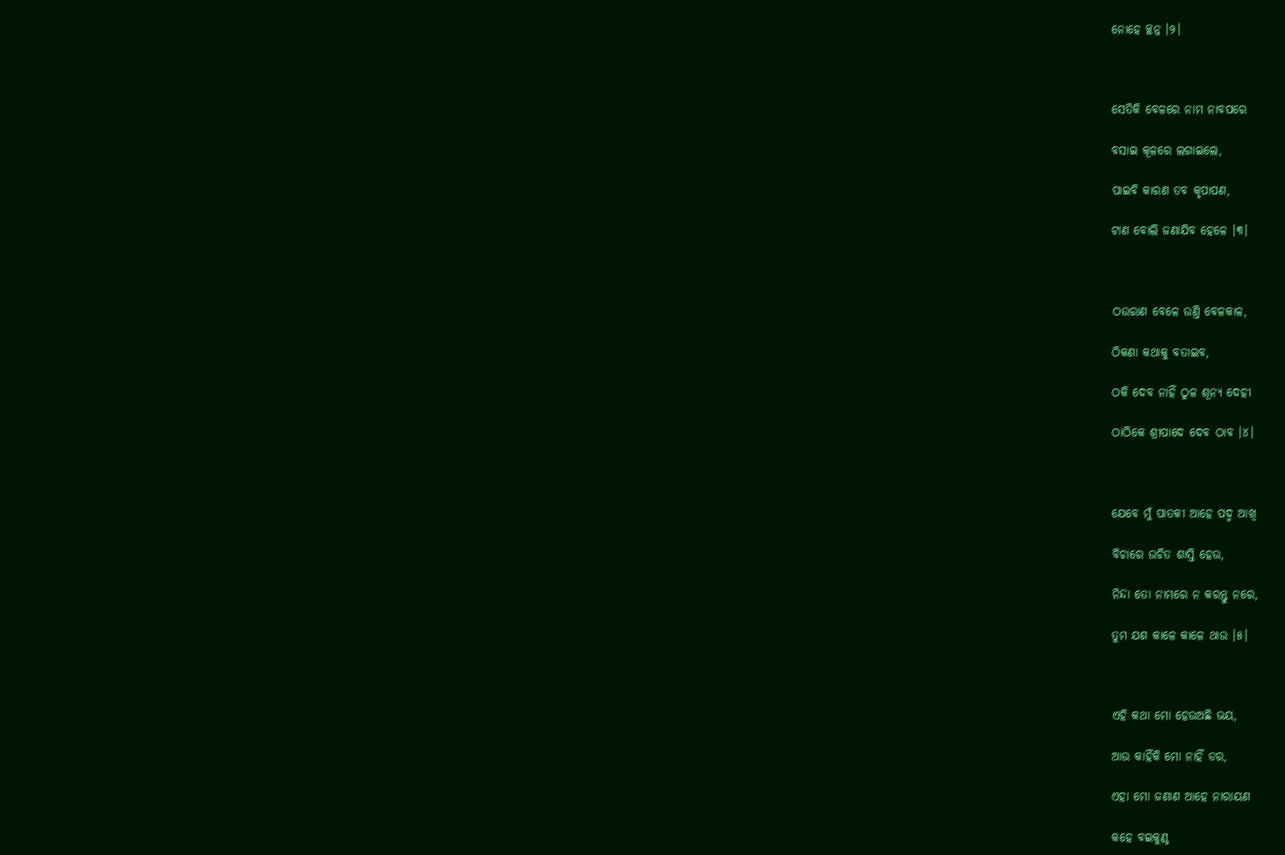ନୋହେ ଚ୍ଛନ୍ନ ।୨।



ସେତିକି ବେଳରେ ନାମ ନାବପରେ

ବସାଇ କୂଳରେ ଲଗାଇଲେ,

ପାଇବି କାରଣ ତବ କୃପାପଣ,

ଟାଣ ବୋଲି ଜଣାଯିବ ହେଳେ ।୩।



ଠଉରାଣ ବେଳେ ଉଣ୍ତି ବେଳକାଳ,

ଠିକଣା କଥାକୁ ବତାଇବ,

ଠକି ଦେବ ନାହିଁ ଠୁଳ ଶୂନ୍ୟ ଦେହୀ

ଠାଠିକେ ଶ୍ରୀପାଦେ ଦେବ ଠାବ ।୪।



ଯେବେ ମୁଁ ପାତକୀ ଆହେ ପଦ୍ମ ଆଖି

ବିଚାରେ ଉଚିତ ଶାସ୍ତି ହେଉ,

ନିନ୍ଦା ତୋ ନାମରେ ନ କରନ୍ତୁ ନରେ,

ତୁମ ଯଶ କାଳେ କାଳେ ଥାଉ ।୫।



ଏହି କଥା ମୋ ହେଉଅଛି ଭୟ,

ଆଉ କାହିଁକି ମୋ ନାହିଁ ଡର,

ଏହା ମୋ ଜଣାଣ ଆହେ ନାରାୟଣ

କହେ ବଇକୁଣ୍ଠ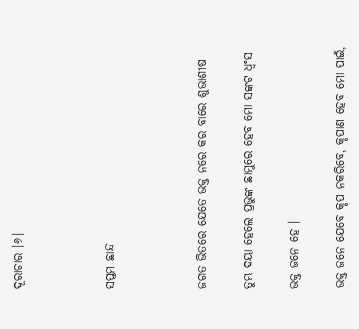ଦୂରାଚାର ।୬।



ସପ୍ତମ ଛାନ୍ଦ



ଜଗତ ଭିତରେ ଯେତେ ଭକ୍ତ ନରେ କର ବାରେ ଶୁଭାଶୀଷ

ତୁମ୍ଭ ଦୟା ହେଲେ ପ୍ରଭୁଙ୍କ ଛାମୁରେ ହେବ ମୋ ସଙ୍କଟ ଧ୍ଵଂସ

ଭକ୍ତ ଜନେ ହେ ।

ଭକ୍ତ ଜନେ ଯେବେ କୃପ ନକରିବେ, କୃପାଣ ହେବ ମୋ ପାଇଁ,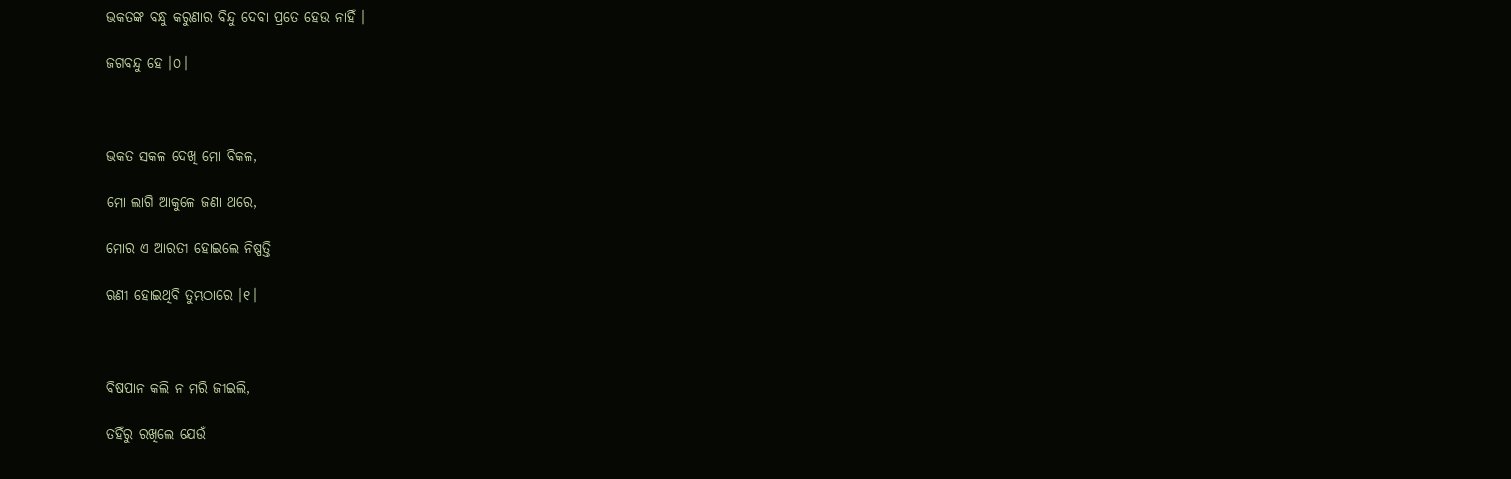ଭକତଙ୍କ ବନ୍ଧୁ କରୁଣାର ବିନ୍ଦୁ ଦେବା ପ୍ରତେ ହେଉ ନାହିଁ ।

ଜଗବନ୍ଦୁ ହେ ।୦।



ଭକତ ସକଳ ଦେଖି ମୋ ବିକଳ,

ମୋ ଲାଗି ଆକୁଳେ ଜଣା ଥରେ,

ମୋର ଏ ଆରତୀ ହୋଇଲେ ନିଷ୍ପତ୍ତି

ଋଣୀ ହୋଇଥିବି ତୁମ୍ଭଠାରେ ।୧।



ବିଷପାନ କଲି ନ ମରି ଜୀଇଲି,

ତହିଁରୁ ରଖିଲେ ଯେଉଁ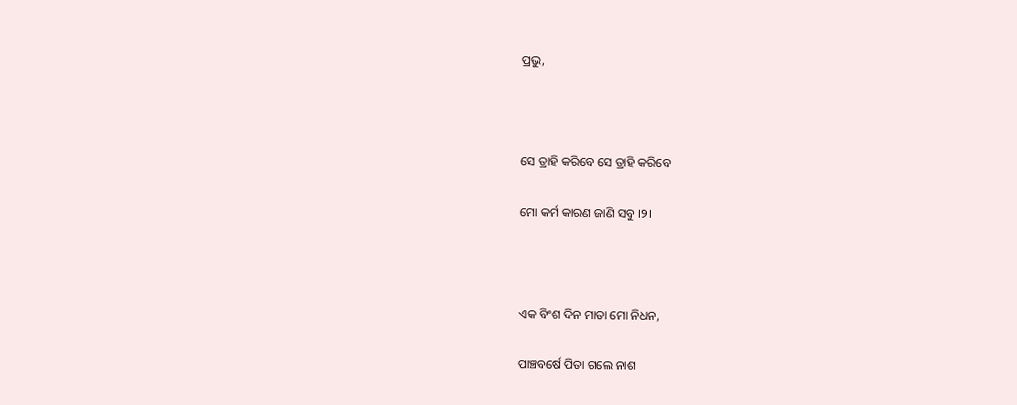ପ୍ରଭୁ,



ସେ ତ୍ରାହି କରିବେ ସେ ତ୍ରାହି କରିବେ

ମୋ କର୍ମ କାରଣ ଜାଣି ସବୁ ।୨।



ଏକ ବିଂଶ ଦିନ ମାତା ମୋ ନିଧନ,

ପାଞ୍ଚବର୍ଷେ ପିତା ଗଲେ ନାଶ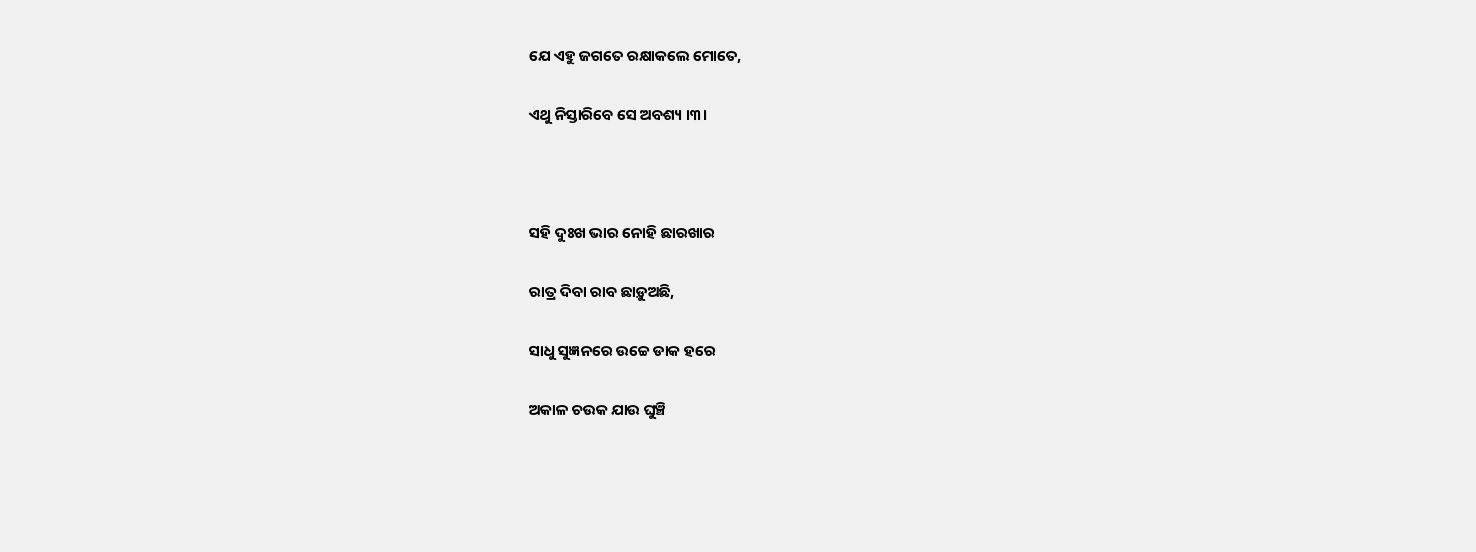ଯେ ଏହୁ ଜଗତେ ରକ୍ଷାକଲେ ମୋତେ,

ଏଥୁ ନିସ୍ତାରିବେ ସେ ଅବଶ୍ୟ ।୩।



ସହି ଦୁଃଖ ଭାର ନୋହି ଛାରଖାର

ରାତ୍ର ଦିବା ରାବ ଛାଡ଼ୁଅଛି,

ସାଧୁ ସୁଜ୍ଞନରେ ଉଚ୍ଚେ ଡାକ ହରେ

ଅକାଳ ଚଉକ ଯାଉ ଘୁଞ୍ଚି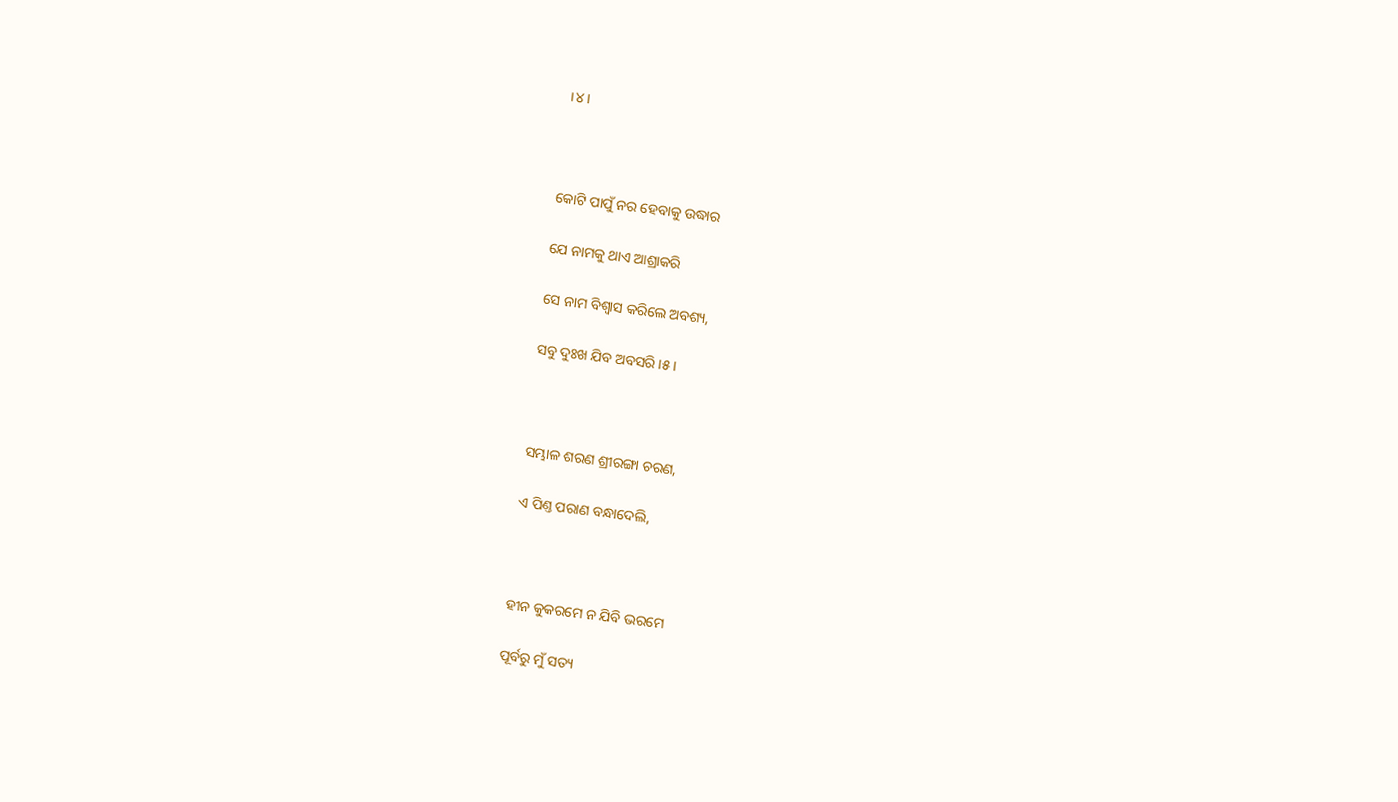।୪।



କୋଟି ପାପୁଁ ନର ହେବାକୁ ଉଦ୍ଧାର

ଯେ ନାମକୁ ଥାଏ ଆଶ୍ରାକରି

ସେ ନାମ ବିଶ୍ଵାସ କରିଲେ ଅବଶ୍ୟ,

ସବୁ ଦୁଃଖ ଯିବ ଅବସରି ।୫।



ସମ୍ଭାଳ ଶରଣ ଶ୍ରୀରଙ୍ଗା ଚରଣ,

ଏ ପିଣ୍ତ ପରାଣ ବନ୍ଧାଦେଲି,



ହୀନ କୁକରମେ ନ ଯିବି ଭରମେ

ପୂର୍ବରୁ ମୁଁ ସତ୍ୟ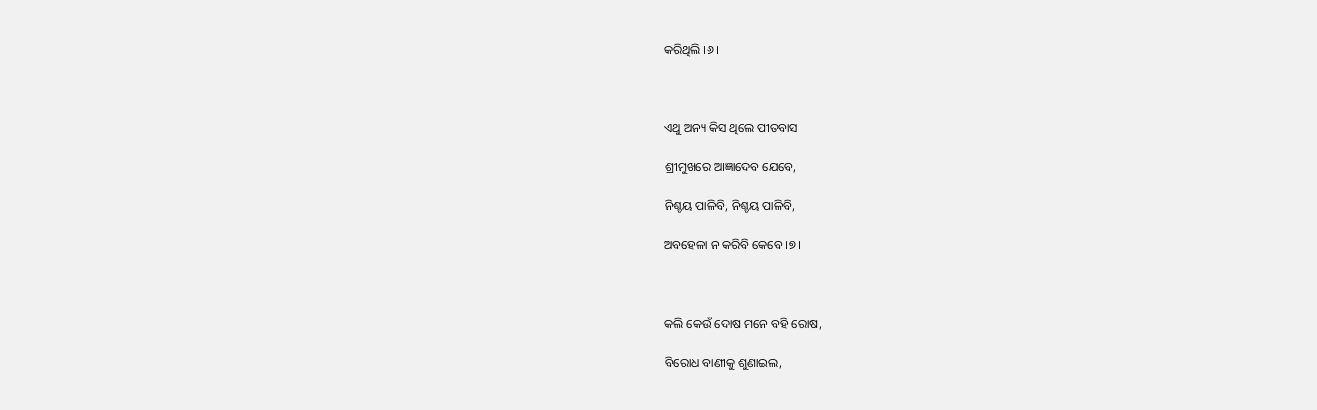କରିଥିଲି ।୬।



ଏଥୁ ଅନ୍ୟ କିସ ଥିଲେ ପୀତବାସ

ଶ୍ରୀମୁଖରେ ଆଜ୍ଞାଦେବ ଯେବେ,

ନିଶ୍ଚୟ ପାଳିବି, ନିଶ୍ଚୟ ପାଳିବି,

ଅବହେଳା ନ କରିବି କେବେ ।୭।



କଲି କେଉଁ ଦୋଷ ମନେ ବହି ରୋଷ,

ବିରୋଧ ବାଣୀକୁ ଶୁଣାଇଲ,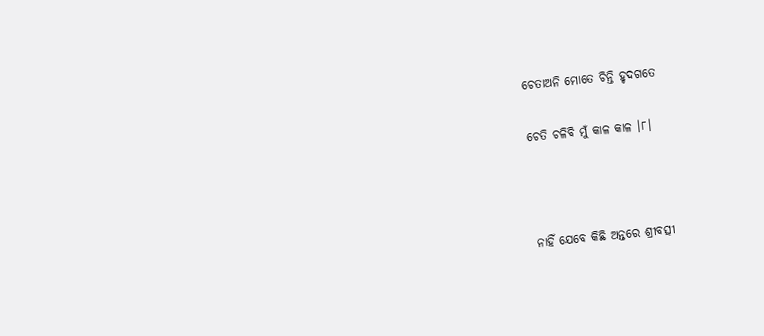ଚେତାଅନି ମୋତେ ଚିନ୍ତି ହୃଦଗତେ

ଚେତି ଚଳିବି ମୁଁ କାଳ କାଳ ।୮।



ନାହିଁ ଯେବେ କିଛି ଅନ୍ତରେ ଶ୍ରୀବତ୍ସୀ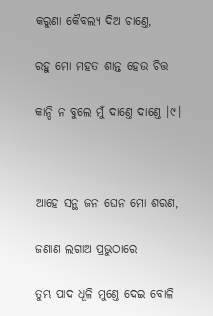କରୁଣା କୈବଲ୍ୟ ଦିଅ ଚାଣ୍ତେ,

ରହୁ ମୋ ମହତ ଶାନ୍ତ ହେଉ ଚିତ୍ତ

କାନ୍ଦି ନ ବୁଲେ ମୁଁ ଦାଣ୍ତେ ଦାଣ୍ତେ ।୯।



ଆହେ ସନ୍ଥ ଜନ ଘେନ ମୋ ଶରଣ,

ଜଣାଣ ଲଗାଅ ପ୍ରଭୁଠାରେ

ତୁମ୍ଭ ପାଦ ଧୂଳି ମୁଣ୍ତେ ଦେଇ ବୋଳି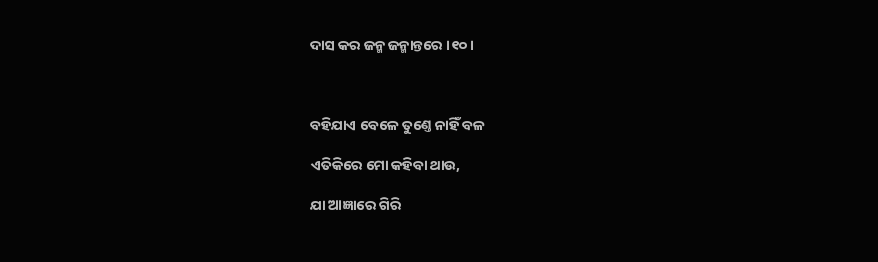ଦାସ କର ଜନ୍ମ ଜନ୍ମାନ୍ତରେ ।୧୦।



ବହିଯାଏ ବେଳେ ତୁଣ୍ତେ ନାହିଁ ବଳ

ଏତିକିରେ ମୋ କହିବା ଥାଉ,

ଯା ଆଜ୍ଞାରେ ଗିରି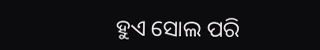ହୁଏ ସୋଲ ପରି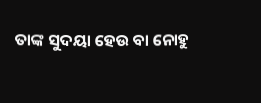ତାଙ୍କ ସୁଦୟା ହେଉ ବା ନୋହୁ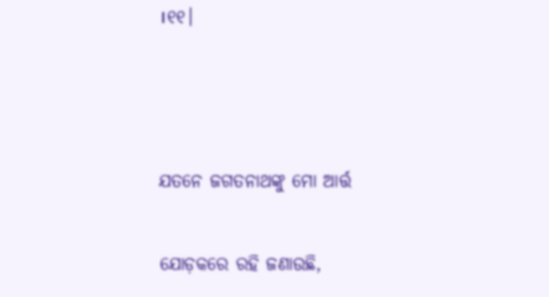।୧୧।



ଯତନେ ଜଗତନାଥଙ୍କୁ ମୋ ଆର୍ତ୍ତ

ଯୋଡ଼କରେ ରହି ଜଣାଉଛି,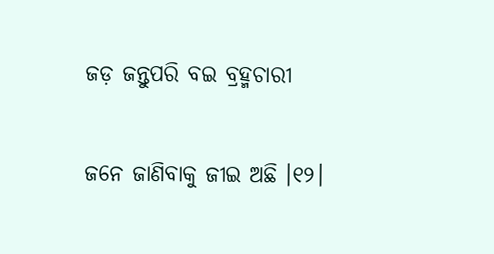ଜଡ଼ ଜନ୍ତୁପରି ବଇ ବ୍ରହ୍ମଚାରୀ

ଜନେ ଜାଣିବାକୁ ଜୀଇ ଅଛି ।୧୨।